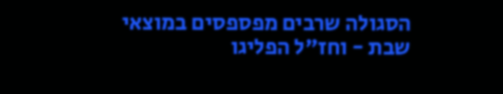הסגולה שרבים מפספסים במוצאי שבת - וחז"ל הפליגו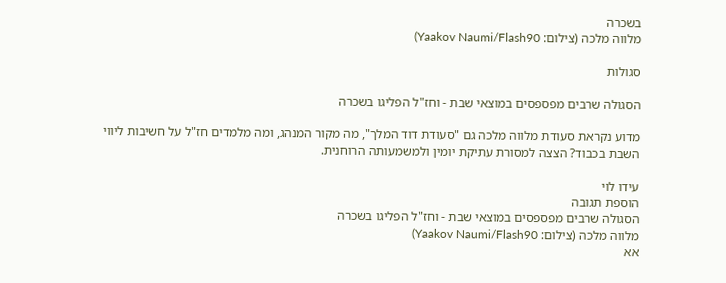בשכרה
מלווה מלכה (צילום: Yaakov Naumi/Flash90)

סגולות

הסגולה שרבים מפספסים במוצאי שבת - וחז"ל הפליגו בשכרה

מדוע נקראת סעודת מלווה מלכה גם "סעודת דוד המלך", מה מקור המנהג, ומה מלמדים חז"ל על חשיבות ליווי השבת בכבוד? הצצה למסורת עתיקת יומין ולמשמעותה הרוחנית.

עידו לוי
הוספת תגובה
הסגולה שרבים מפספסים במוצאי שבת - וחז"ל הפליגו בשכרה
מלווה מלכה (צילום: Yaakov Naumi/Flash90)
אא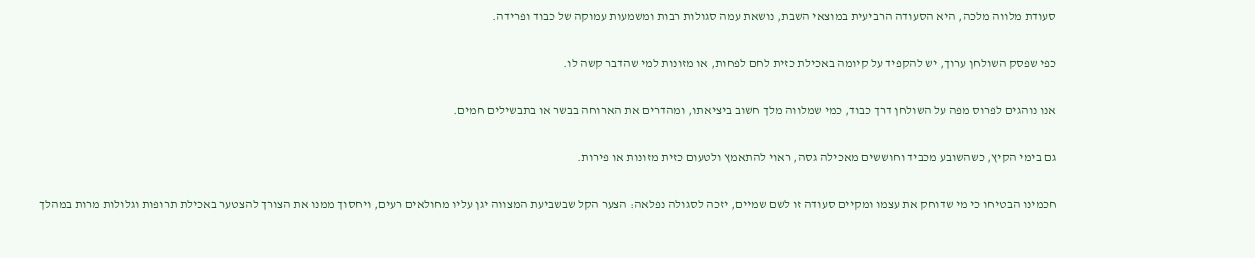סעודת מלווה מלכה, היא הסעודה הרביעית במוצאי השבת, נושאת עמה סגולות רבות ומשמעות עמוקה של כבוד ופרידה.

כפי שפסק השולחן ערוך, יש להקפיד על קיומה באכילת כזית לחם לפחות, או מזונות למי שהדבר קשה לו.

אנו נוהגים לפרוס מפה על השולחן דרך כבוד, כמי שמלווה מלך חשוב ביציאתו, ומהדרים את הארוחה בבשר או בתבשילים חמים.

גם בימי הקיץ, כשהשובע מכביד וחוששים מאכילה גסה, ראוי להתאמץ ולטעום כזית מזונות או פירות.

חכמינו הבטיחו כי מי שדוחק את עצמו ומקיים סעודה זו לשם שמיים, יזכה לסגולה נפלאה: הצער הקל שבשביעת המצווה יגן עליו מחולאים רעים, ויחסוך ממנו את הצורך להצטער באכילת תרופות וגלולות מרות במהלך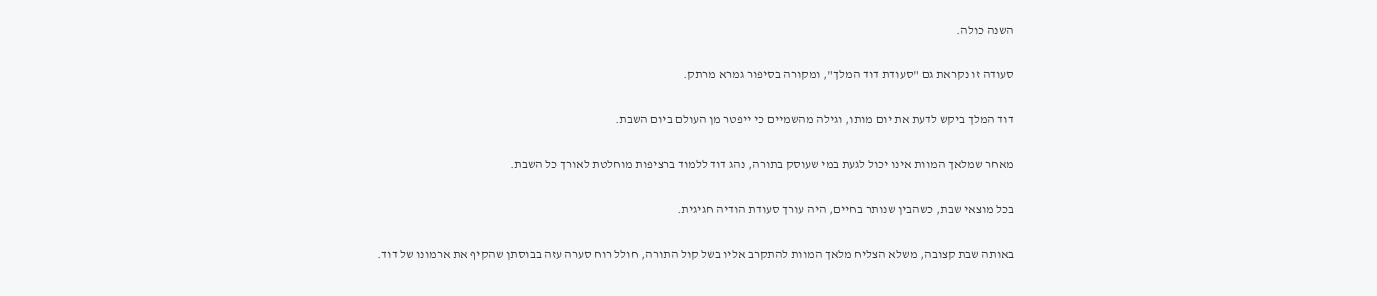השנה כולה.

סעודה זו נקראת גם "סעודת דוד המלך", ומקורה בסיפור גמרא מרתק.

דוד המלך ביקש לדעת את יום מותו, וגילה מהשמיים כי ייפטר מן העולם ביום השבת.

מאחר שמלאך המוות אינו יכול לגעת במי שעוסק בתורה, נהג דוד ללמוד ברציפות מוחלטת לאורך כל השבת.

בכל מוצאי שבת, כשהבין שנותר בחיים, היה עורך סעודת הודיה חגיגית.

באותה שבת קצובה, משלא הצליח מלאך המוות להתקרב אליו בשל קול התורה, חולל רוח סערה עזה בבוסתן שהקיף את ארמונו של דוד.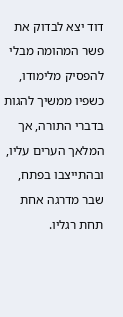דוד יצא לבדוק את פשר המהומה מבלי להפסיק מלימודו, כשפיו ממשיך להגות בדברי התורה, אך המלאך הערים עליו, ובהתייצבו בפתח, שבר מדרגה אחת תחת רגליו.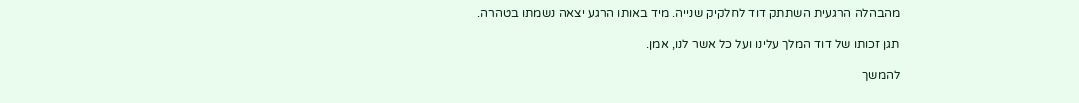מהבהלה הרגעית השתתק דוד לחלקיק שנייה. מיד באותו הרגע יצאה נשמתו בטהרה.

תגן זכותו של דוד המלך עלינו ועל כל אשר לנו, אמן.

להמשך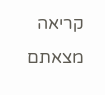קריאה
מצאתם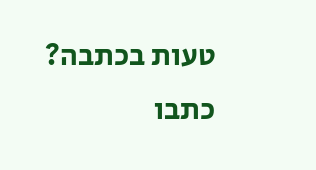טעות בכתבה? כתבו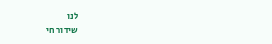לנו
שידור חי